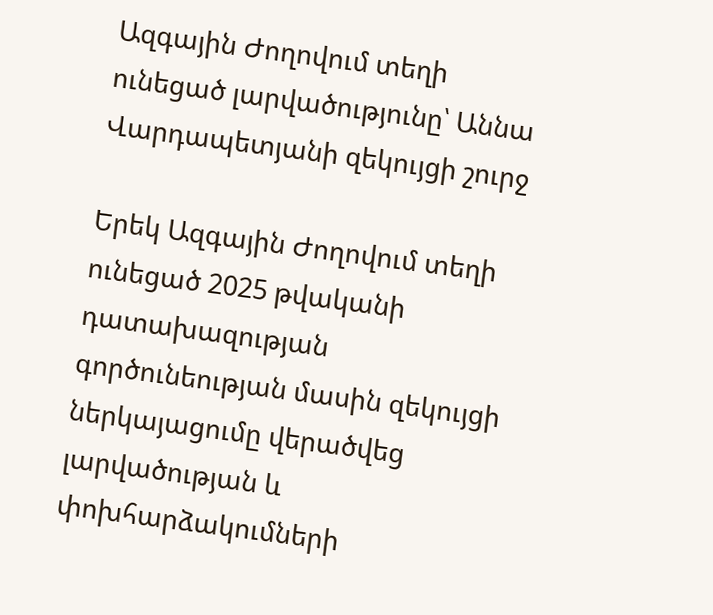Ազգային Ժողովում տեղի ունեցած լարվածությունը՝ Աննա Վարդապետյանի զեկույցի շուրջ

Երեկ Ազգային Ժողովում տեղի ունեցած 2025 թվականի դատախազության գործունեության մասին զեկույցի ներկայացումը վերածվեց լարվածության և փոխհարձակումների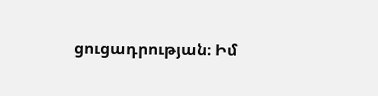ցուցադրության։ Իմ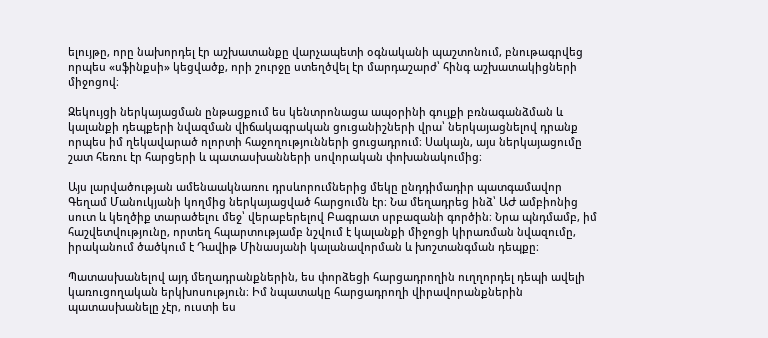ելույթը, որը նախորդել էր աշխատանքը վարչապետի օգնականի պաշտոնում, բնութագրվեց որպես «սֆինքսի» կեցվածք, որի շուրջը ստեղծվել էր մարդաշարժ՝ հինգ աշխատակիցների միջոցով։

Զեկույցի ներկայացման ընթացքում ես կենտրոնացա ապօրինի գույքի բռնագանձման և կալանքի դեպքերի նվազման վիճակագրական ցուցանիշների վրա՝ ներկայացնելով դրանք որպես իմ ղեկավարած ոլորտի հաջողությունների ցուցադրում։ Սակայն, այս ներկայացումը շատ հեռու էր հարցերի և պատասխանների սովորական փոխանակումից։

Այս լարվածության ամենաակնառու դրսևորումներից մեկը ընդդիմադիր պատգամավոր Գեղամ Մանուկյանի կողմից ներկայացված հարցումն էր։ Նա մեղադրեց ինձ՝ ԱԺ ամբիոնից սուտ և կեղծիք տարածելու մեջ՝ վերաբերելով Բագրատ սրբազանի գործին։ Նրա պնդմամբ, իմ հաշվետվությունը, որտեղ հպարտությամբ նշվում է կալանքի միջոցի կիրառման նվազումը, իրականում ծածկում է Դավիթ Մինասյանի կալանավորման և խոշտանգման դեպքը։

Պատասխանելով այդ մեղադրանքներին, ես փորձեցի հարցադրողին ուղղորդել դեպի ավելի կառուցողական երկխոսություն։ Իմ նպատակը հարցադրողի վիրավորանքներին պատասխանելը չէր, ուստի ես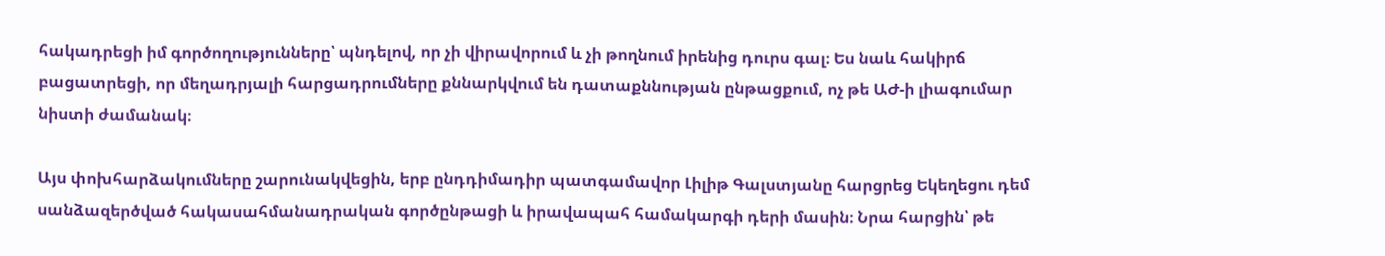հակադրեցի իմ գործողությունները՝ պնդելով, որ չի վիրավորում և չի թողնում իրենից դուրս գալ։ Ես նաև հակիրճ բացատրեցի, որ մեղադրյալի հարցադրումները քննարկվում են դատաքննության ընթացքում, ոչ թե ԱԺ-ի լիագումար նիստի ժամանակ։

Այս փոխհարձակումները շարունակվեցին, երբ ընդդիմադիր պատգամավոր Լիլիթ Գալստյանը հարցրեց Եկեղեցու դեմ սանձազերծված հակասահմանադրական գործընթացի և իրավապահ համակարգի դերի մասին։ Նրա հարցին՝ թե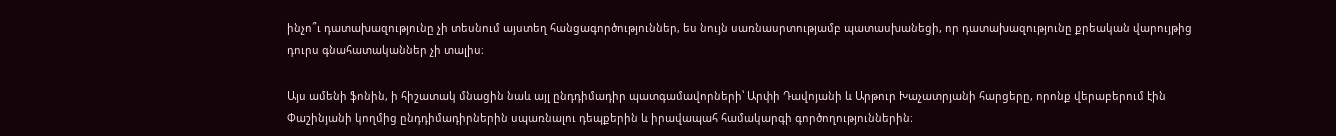ինչո՞ւ դատախազությունը չի տեսնում այստեղ հանցագործություններ, ես նույն սառնասրտությամբ պատասխանեցի, որ դատախազությունը քրեական վարույթից դուրս գնահատականներ չի տալիս։

Այս ամենի ֆոնին, ի հիշատակ մնացին նաև այլ ընդդիմադիր պատգամավորների՝ Արփի Դավոյանի և Արթուր Խաչատրյանի հարցերը, որոնք վերաբերում էին Փաշինյանի կողմից ընդդիմադիրներին սպառնալու դեպքերին և իրավապահ համակարգի գործողություններին։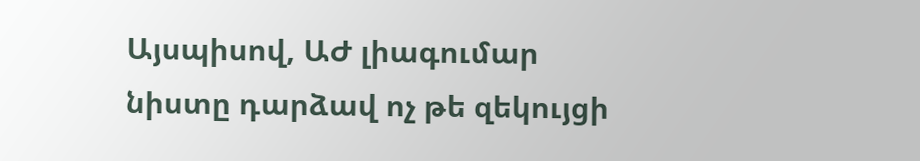Այսպիսով, ԱԺ լիագումար նիստը դարձավ ոչ թե զեկույցի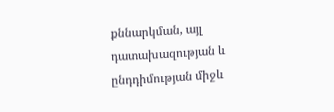քննարկման, այլ դատախազության և ընդդիմության միջև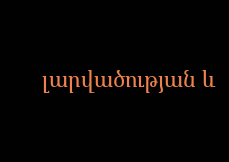լարվածության և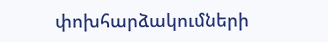փոխհարձակումների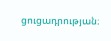ցուցադրության։